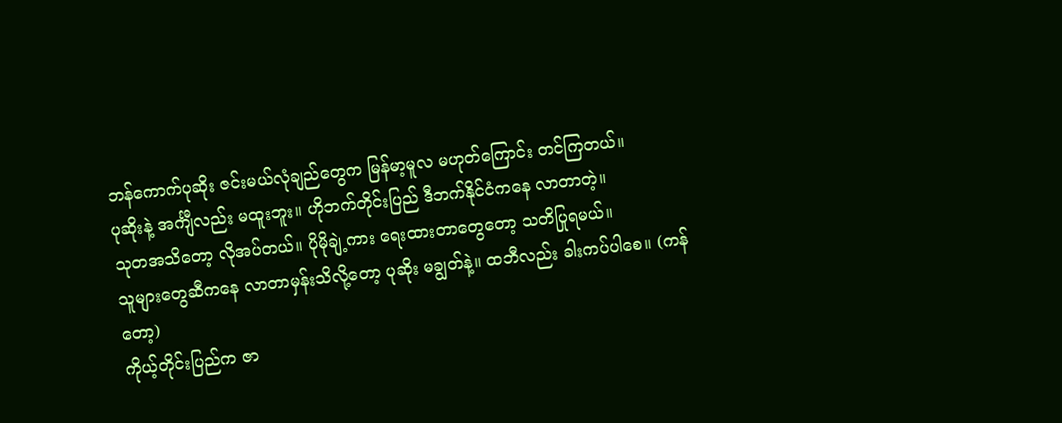ဘန်ကောက်ပုဆိုး ဇင်းမယ်လုံချည်တွေက မြန်မာ့မူလ မဟုတ်ကြောင်း တင်ကြတယ်။
ပုဆိုးနဲ့ အင်္ကျီလည်း မထူးဘူး။ ဟိုဘက်တိုင်းပြည် ဒီဘက်နိုင်ငံကနေ လာတာတဲ့။
သုတအသိတော့ လိုအပ်တယ်။ ပိုမိုချဲ့ကား ရေးထားတာတွေတော့ သတိပြုရမယ်။
သူများတွေဆီကနေ လာတာမှန်းသိလို့တော့ ပုဆိုး မချွတ်နဲ့။ ထဘီလည်း ခါးကပ်ပါစေ။ (ကန်တော့)
ကိုယ့်တိုင်းပြည်က ဇာ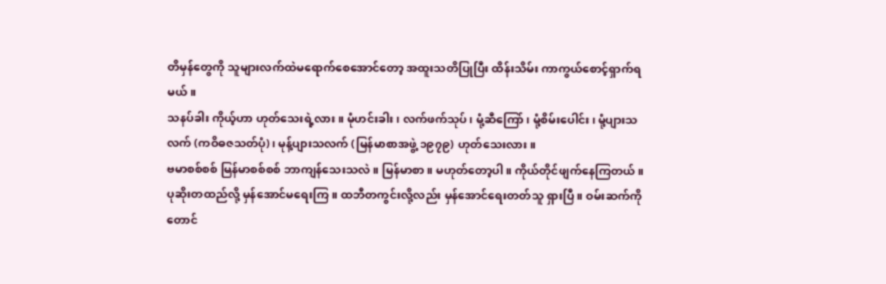တိမှန်တွေကို သူများလက်ထဲမရောက်စေအောင်တော့ အထူးသတိပြုပြီး ထိန်းသိမ်း ကာကွယ်စောင့်ရှာက်ရမယ်။
သနပ်ခါး ကိုယ့်ဟာ ဟုတ်သေးရဲ့လား။ မုံဟင်းခါး၊ လက်ဖက်သုပ်၊ မုံ့ဆီကြော်၊ မုံ့စိမ်းပေါင်း၊ မုံ့ပျားသလက် (ကဝိဓဇသတ်ပုံ)၊ မုန့်ပျားသလက် (မြန်မာစာအဖွဲ့ ၁၉၇၉) ဟုတ်သေးလား။
ဗမာစစ်စစ် မြန်မာစစ်စစ် ဘာကျန်သေးသလဲ။ မြန်မာစာ။ မဟုတ်တော့ပါ။ ကိုယ်တိုင်ဖျက်နေကြတယ်။
ပုဆိုးတထည်လို့ မှန်အောင်မရေးကြ။ ထဘီတကွင်းလို့လည်း မှန်အောင်ရေးတတ်သူ ရှားပြီ။ ဝမ်းဆက်ကိုတောင်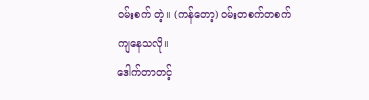ဝမ်းစက် တဲ့။ (ကန်တော့) ဝမ်းတစက်တစက်ကျနေသလို။
ဒေါက်တာတင့်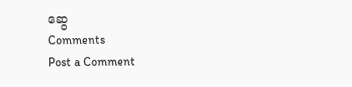ဆွေ
Comments
Post a Comment